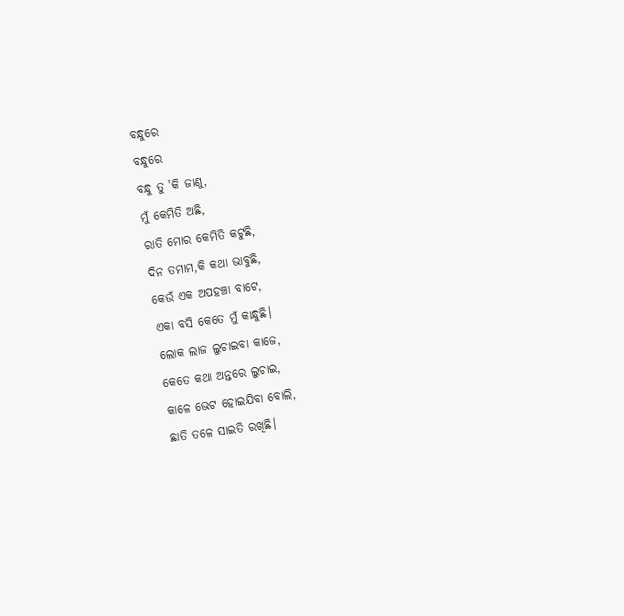ବନ୍ଧୁରେ
ବନ୍ଧୁରେ
ବନ୍ଧୁ ତୁ 'କି ଜାଣୁ,
ମୁଁ କେମିତି ଅଛି,
ରାତି ମୋର କେମିତି କଟୁଛି,
ଦିନ ତମାମ,କି କଥା ଭାବୁଛି,
କେଉଁ ଏକ ଅପହଞ୍ଚା ବାଟେ,
ଏକା ବସି କେତେ ମୁଁ କାନ୍ଧୁଛି।
ଲୋକ ଲାଜ ଲୁଚାଇବା କାଜେ,
କେତେ କଥା ଅନ୍ତରେ ଲୁଚାଇ,
କାଳେ ଭେଟ ହୋଇଯିବା ବୋଲି,
ଛାତି ତଳେ ସାଇତି ରଖିଛି।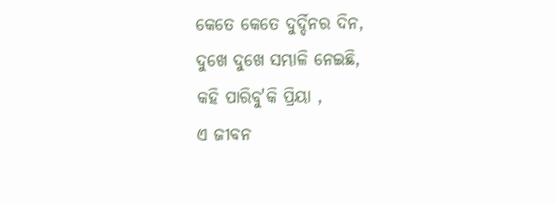କେତେ କେତେ ଦୁର୍ଦ୍ଦିନର ଦିନ,
ଦୁଖେ ଦୁଖେ ସମ୍ଭାଳି ନେଇଛି,
କହି ପାରିବୁ'କି ପ୍ରିୟା ,
ଏ ଜୀବନ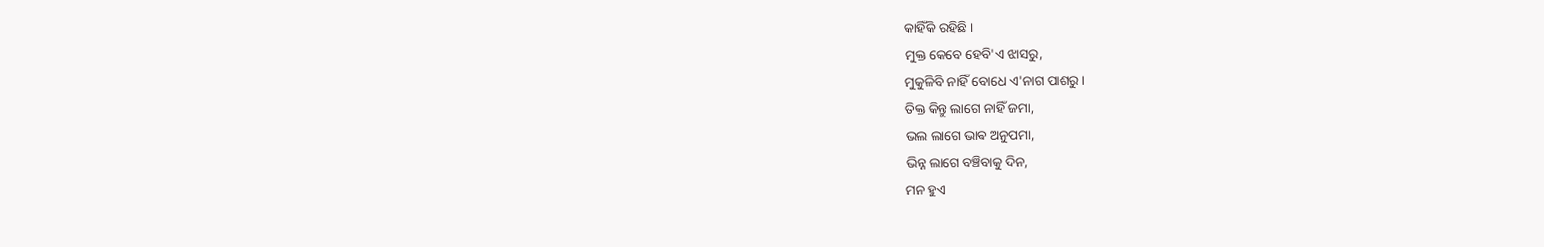କାହିଁକି ରହିଛି ।
ମୁକ୍ତ କେବେ ହେବି'ଏ ଝାସରୁ,
ମୁକୁଳିବି ନାହିଁ ବୋଧେ ଏ'ନାଗ ପାଶରୁ ।
ତିକ୍ତ କିନ୍ତୁ ଲାଗେ ନାହିଁ ଜମା,
ଭଲ ଲାଗେ ଭାଵ ଅନୁପମା,
ଭିନ୍ନ ଲାଗେ ବଞ୍ଚିବାକୁ ଦିନ,
ମନ ହୁଏ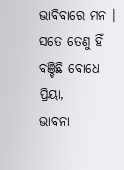ଭାବିବାରେ ମନ ।
ସତେ ତେଣୁ ହିଁ ବଞ୍ଚିଛି ବୋଧେ ପ୍ରିୟା,
ଭାବନା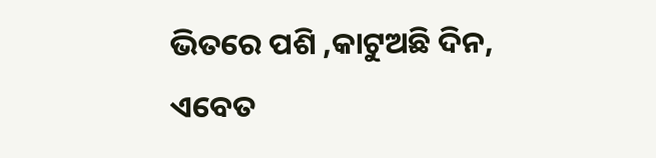ଭିତରେ ପଶି ,କାଟୁଅଛି ଦିନ,
ଏବେତ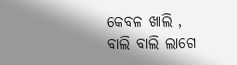କେବଳ ଖାଲି ,
ବାଲି ବାଲି ଲାଗେ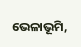ଭେଳାଭୂମି,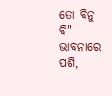ତୋ ବିନୁ ବି" ଭାବନାରେ ପଶି,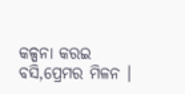କଳ୍ପନା କରଇ ବସି,ପ୍ରେମର ମିଳନ ।